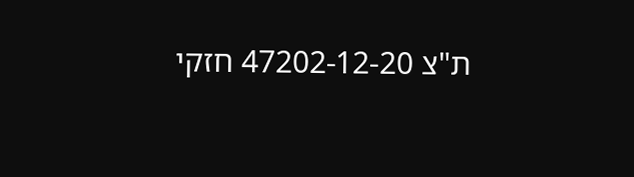ת"צ 47202-12-20 חזקי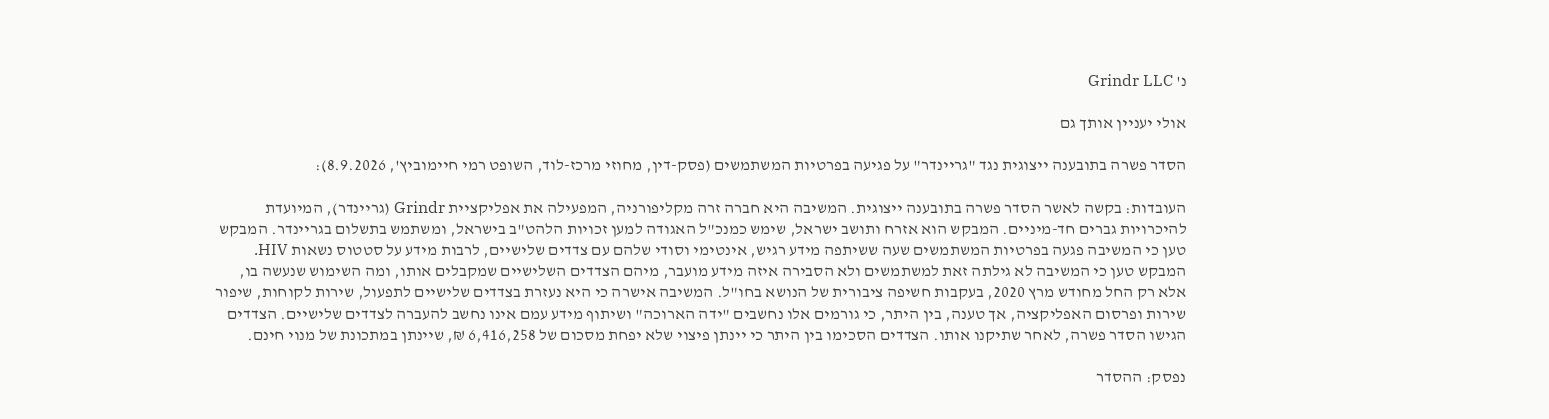נ' Grindr LLC

אולי יעניין אותך גם

הסדר פשרה בתובענה ייצוגית נגד "גריינדר" על פגיעה בפרטיות המשתמשים (פסק-דין, מחוזי מרכז-לוד, השופט רמי חיימוביץ', 8.9.2026):

העובדות: בקשה לאשר הסדר פשרה בתובענה ייצוגית. המשיבה היא חברה זרה מקליפורניה, המפעילה את אפליקציית Grindr (גריינדר), המיועדת להיכרויות גברים חד-מיניים. המבקש הוא אזרח ותושב ישראל, שימש כמנכ"ל האגודה למען זכויות הלהט"ב בישראל, ומשתמש בתשלום בגריינדר. המבקש טען כי המשיבה פגעה בפרטיות המשתמשים שעה ששיתפה מידע רגיש, אינטימי וסודי שלהם עם צדדים שלישיים, לרבות מידע על סטטוס נשאות HIV. המבקש טען כי המשיבה לא גילתה זאת למשתמשים ולא הסבירה איזה מידע מועבר, מיהם הצדדים השלישיים שמקבלים אותו, ומה השימוש שנעשה בו, אלא רק החל מחודש מרץ 2020, בעקבות חשיפה ציבורית של הנושא בחו"ל. המשיבה אישרה כי היא נעזרת בצדדים שלישיים לתפעול, שירות לקוחות, שיפור שירות ופרסום האפליקציה, אך טענה, בין היתר, כי גורמים אלו נחשבים "ידה הארוכה" ושיתוף מידע עמם אינו נחשב להעברה לצדדים שלישיים. הצדדים הגישו הסדר פשרה, לאחר שתיקנו אותו. הצדדים הסכימו בין היתר כי יינתן פיצוי שלא יפחת מסכום של 6,416,258 ₪, שיינתן במתכונת של מנוי חינם.

נפסק: ההסדר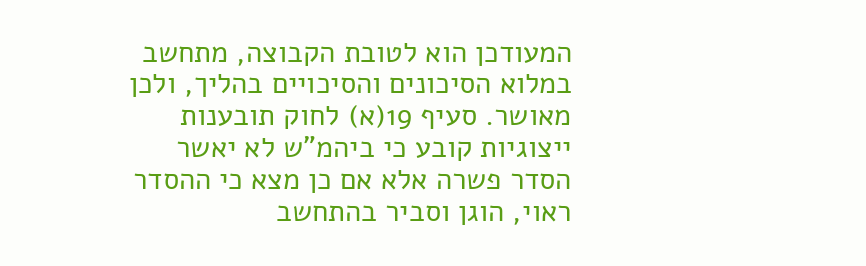המעודכן הוא לטובת הקבוצה, מתחשב במלוא הסיכונים והסיכויים בהליך, ולכן מאושר. סעיף 19(א) לחוק תובענות ייצוגיות קובע כי ביהמ"ש לא יאשר הסדר פשרה אלא אם כן מצא כי ההסדר ראוי, הוגן וסביר בהתחשב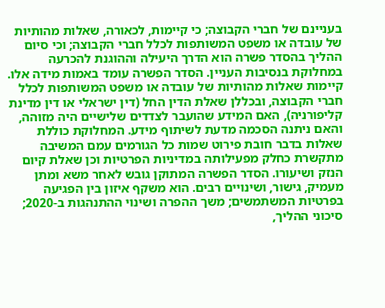בעניינם של חברי הקבוצה; כי קיימות, לכאורה, שאלות מהותיות של עובדה או משפט המשותפות לכלל חברי הקבוצה; וכי סיום ההליך בהסדר פשרה הוא הדרך היעילה וההוגנת להכרעה במחלוקת בנסיבות העניין. הסדר הפשרה עומד באמות מידה אלו. קיימות שאלות מהותיות של עובדה או משפט המשותפות לכלל חברי הקבוצה, ובכללן שאלת הדין החל (דין ישראלי או דין מדינת קליפורניה), האם המידע שהועבר לצדדים שלישיים היה מזוהה, והאם ניתנה הסכמה מדעת לשיתוף מידע. המחלוקת כוללת שאלות בדבר חובת פירוט שמות כל הגורמים עמם המשיבה מתקשרת כחלק מפעילותה במדיניות הפרטיות וכן שאלת קיום הנזק ושיעורו. הסדר הפשרה המתוקן גובש לאחר משא ומתן מעמיק, גישור, ושינויים רבים. הוא משקף איזון בין הפגיעה בפרטיות המשתמשים; משך ההפרה ושינוי ההתנהגות ב-2020; סיכוני ההליך,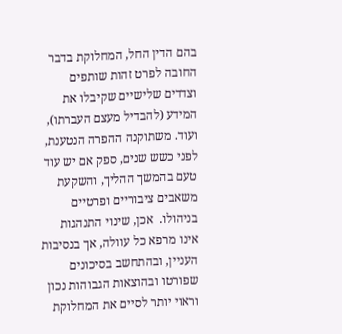בהם הדין החל, המחלוקת בדבר החובה לפרט זהות שותפים וצדדים שלישיים שקיבלו את המידע (להבדיל מעצם העברתו), ועוד. משתוקנה ההפרה הנטענת, לפני כשש שנים, ספק אם יש עוד טעם בהמשך ההליך, והשקעת משאבים ציבוריים ופרטיים בניהולו.  אכן, שינוי התנהגות אינו מרפא כל עוולה, אך בנסיבות העניין, ובהתחשב בסיכונים שפורטו ובהוצאות הגבוהות נכון וראוי יותר לסיים את המחלוקת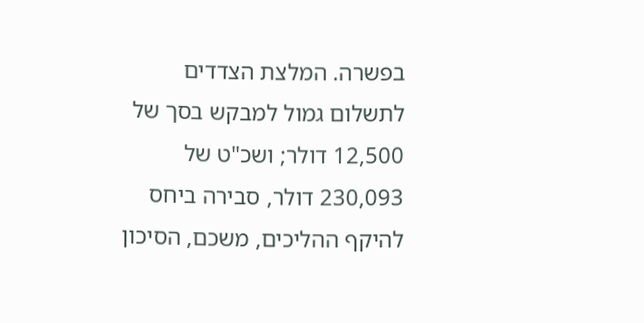בפשרה. המלצת הצדדים לתשלום גמול למבקש בסך של 12,500 דולר; ושכ"ט של 230,093 דולר, סבירה ביחס להיקף ההליכים, משכם, הסיכון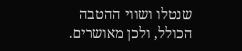שנטלו ושווי ההטבה הכולל, ולכן מאושרים.